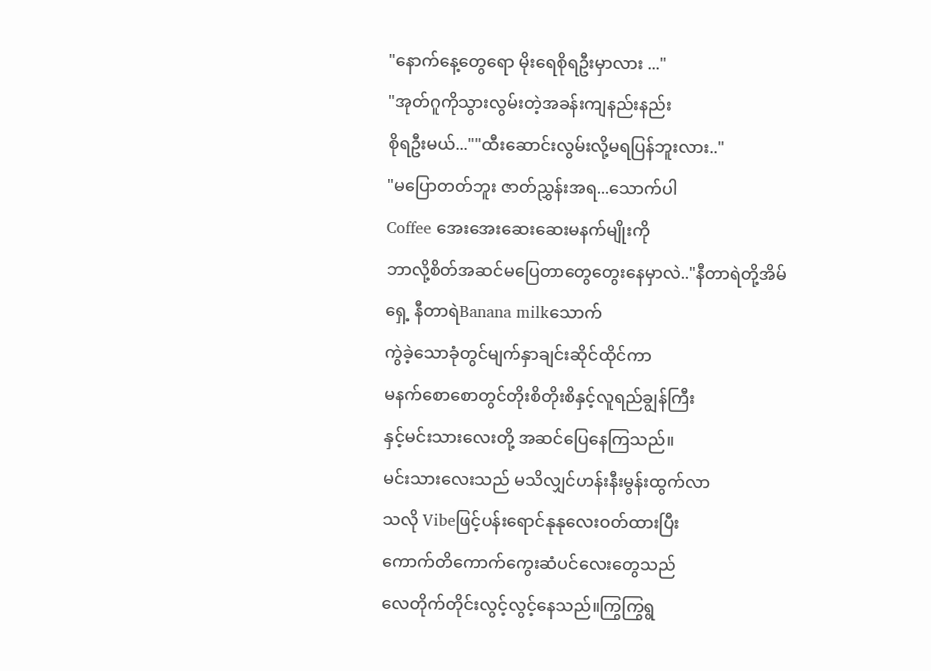"နောက်နေ့တွေရော မိုးရေစိုရဦးမှာလား ..."
"အုတ်ဂူကိုသွားလွမ်းတဲ့အခန်းကျနည်းနည်း
စိုရဦးမယ်...""ထီးဆောင်းလွမ်းလို့မရပြန်ဘူးလား.."
"မပြောတတ်ဘူး ဇာတ်ညွှန်းအရ...သောက်ပါ
Coffee အေးအေးဆေးဆေးမနက်မျိုးကို
ဘာလို့စိတ်အဆင်မပြေတာတွေတွေးနေမှာလဲ.."နီတာရဲတို့အိမ်ရှေ့ နီတာရဲBanana milkသောက်
ကွဲခဲ့သောခုံတွင်မျက်နှာချင်းဆိုင်ထိုင်ကာ
မနက်စောစောတွင်တိုးစိတိုးစိနှင့်လူရည်ချွန်ကြီး
နှင့်မင်းသားလေးတို့ အဆင်ပြေနေကြသည်။
မင်းသားလေးသည် မသိလျှင်ဟန်းနီးမွန်းထွက်လာ
သလို Vibeဖြင့်ပန်းရောင်နုနုလေးဝတ်ထားပြီး
ကောက်တိကောက်ကွေးဆံပင်လေးတွေသည်
လေတိုက်တိုင်းလွင့်လွင့်နေသည်။ကြွကြွရွ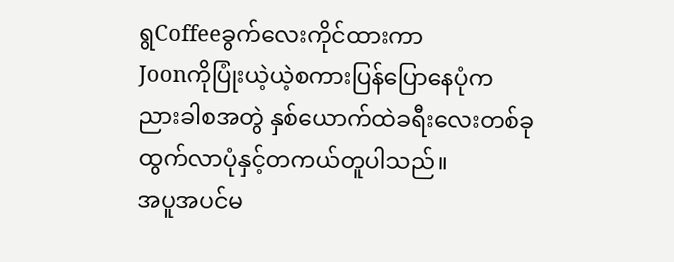ရွCoffeeခွက်လေးကိုင်ထားကာ
Joonကိုပြုံးယဲ့ယဲ့စကားပြန်ပြောနေပုံက
ညားခါစအတွဲ နှစ်ယောက်ထဲခရီးလေးတစ်ခု
ထွက်လာပုံနှင့်တကယ်တူပါသည်။
အပူအပင်မ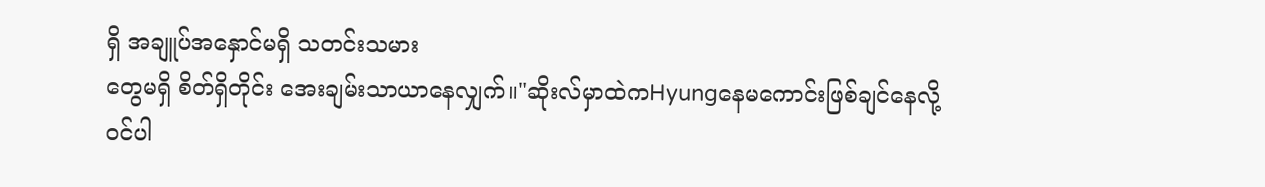ရှိ အချူပ်အနှောင်မရှိ သတင်းသမား
တွေမရှိ စိတ်ရှိတိုင်း အေးချမ်းသာယာနေလျှက်။"ဆိုးလ်မှာထဲကHyungနေမကောင်းဖြစ်ချင်နေလို့
ဝင်ပါ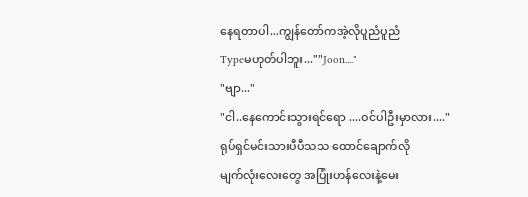နေရတာပါ...ကျွန်တော်ကအဲ့လိုပူညံပူညံ
Typeမဟုတ်ပါဘူး...""Joon...."
"ဗျာ..."
"ငါ..နေကောင်းသွားရင်ရော ....ဝင်ပါဦးမှာလား...."
ရုပ်ရှင်မင်းသားပီပီသသ ထောင်ချောက်လို
မျက်လုံးလေးတွေ အပြုံးဟန်လေးနဲ့မေး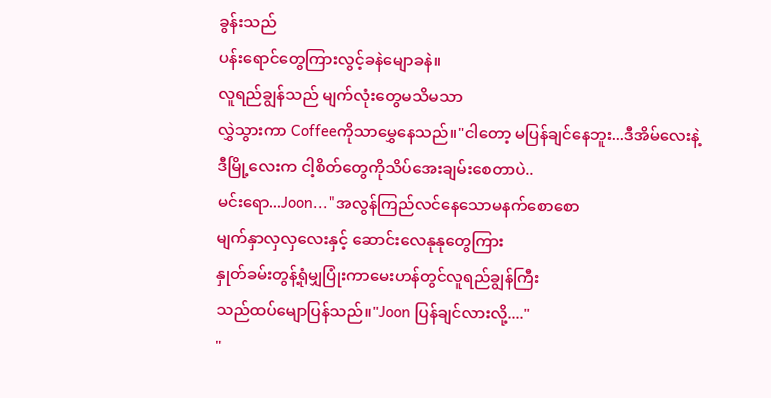ခွန်းသည်
ပန်းရောင်တွေကြားလွင့်ခနဲမျောခနဲ။
လူရည်ချွန်သည် မျက်လုံးတွေမသိမသာ
လွှဲသွားကာ Coffeeကိုသာမွှေနေသည်။"ငါတော့ မပြန်ချင်နေဘူး...ဒီအိမ်လေးနဲ့
ဒီမြို့လေးက ငါ့စိတ်တွေကိုသိပ်အေးချမ်းစေတာပဲ..
မင်းရော...Joon..."အလွန်ကြည်လင်နေသောမနက်စောစော
မျက်နှာလှလှလေးနှင့် ဆောင်းလေနုနုတွေကြား
နှုတ်ခမ်းတွန့်ရုံမျှပြုံးကာမေးဟန်တွင်လူရည်ချွန်ကြီး
သည်ထပ်မျောပြန်သည်။"Joon ပြန်ချင်လားလို့...."
"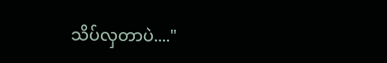သိပ်လှတာပဲ...."